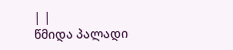| |
წმიდა პალადი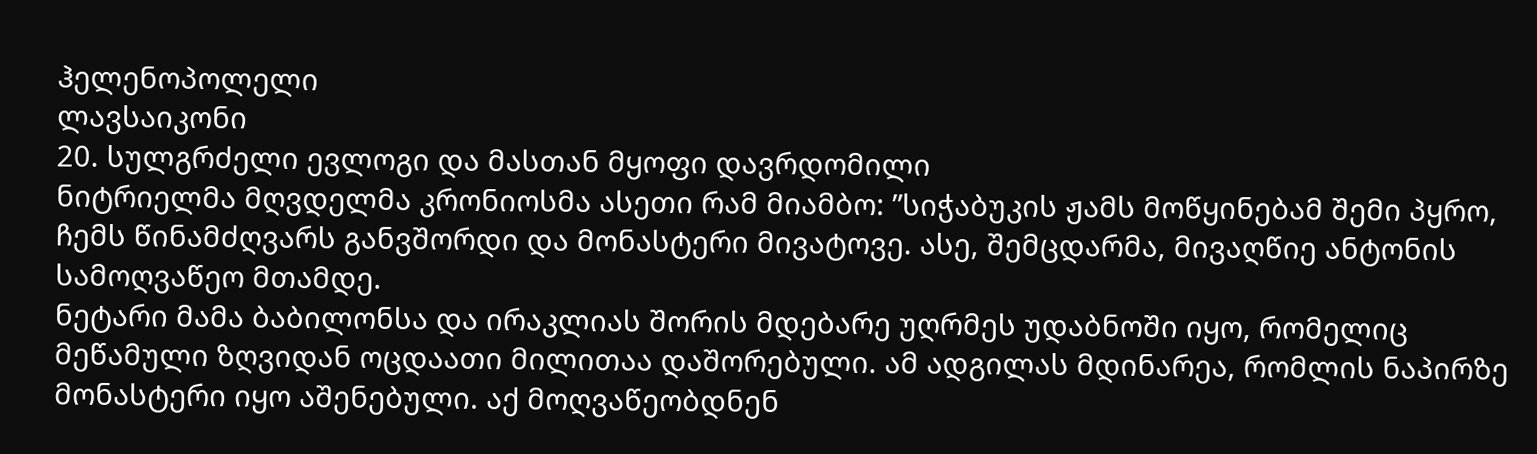ჰელენოპოლელი
ლავსაიკონი
20. სულგრძელი ევლოგი და მასთან მყოფი დავრდომილი
ნიტრიელმა მღვდელმა კრონიოსმა ასეთი რამ მიამბო: ”სიჭაბუკის ჟამს მოწყინებამ შემი პყრო, ჩემს წინამძღვარს განვშორდი და მონასტერი მივატოვე. ასე, შემცდარმა, მივაღწიე ანტონის სამოღვაწეო მთამდე.
ნეტარი მამა ბაბილონსა და ირაკლიას შორის მდებარე უღრმეს უდაბნოში იყო, რომელიც მეწამული ზღვიდან ოცდაათი მილითაა დაშორებული. ამ ადგილას მდინარეა, რომლის ნაპირზე მონასტერი იყო აშენებული. აქ მოღვაწეობდნენ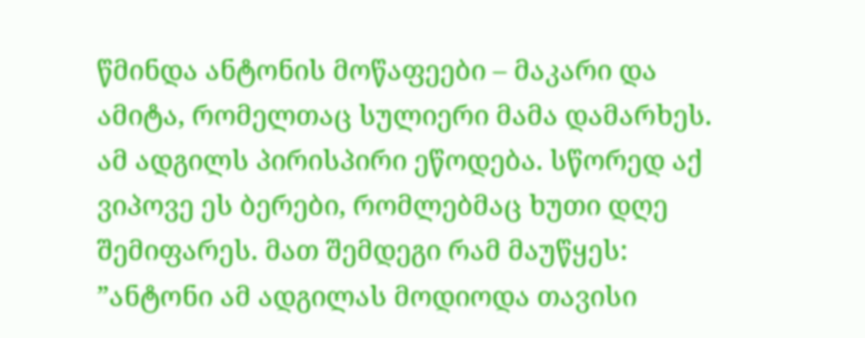წმინდა ანტონის მოწაფეები – მაკარი და ამიტა, რომელთაც სულიერი მამა დამარხეს. ამ ადგილს პირისპირი ეწოდება. სწორედ აქ ვიპოვე ეს ბერები, რომლებმაც ხუთი დღე შემიფარეს. მათ შემდეგი რამ მაუწყეს: ”ანტონი ამ ადგილას მოდიოდა თავისი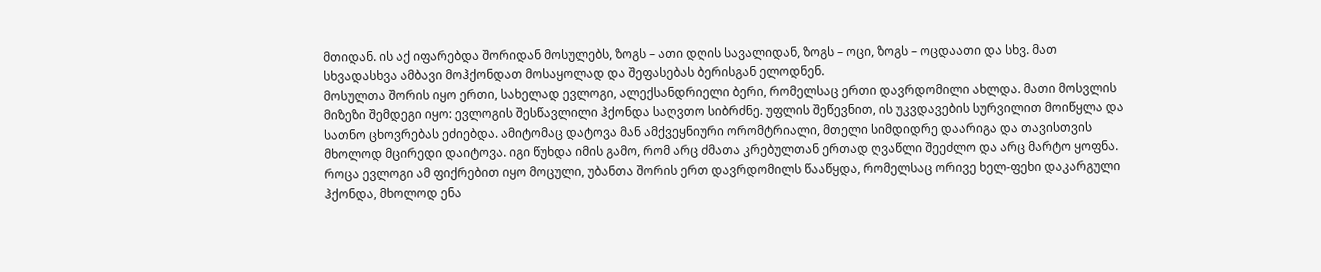მთიდან. ის აქ იფარებდა შორიდან მოსულებს, ზოგს – ათი დღის სავალიდან, ზოგს – ოცი, ზოგს – ოცდაათი და სხვ. მათ სხვადასხვა ამბავი მოჰქონდათ მოსაყოლად და შეფასებას ბერისგან ელოდნენ.
მოსულთა შორის იყო ერთი, სახელად ევლოგი, ალექსანდრიელი ბერი, რომელსაც ერთი დავრდომილი ახლდა. მათი მოსვლის მიზეზი შემდეგი იყო: ევლოგის შესწავლილი ჰქონდა საღვთო სიბრძნე. უფლის შეწევნით, ის უკვდავების სურვილით მოიწყლა და სათნო ცხოვრებას ეძიებდა. ამიტომაც დატოვა მან ამქვეყნიური ორომტრიალი, მთელი სიმდიდრე დაარიგა და თავისთვის მხოლოდ მცირედი დაიტოვა. იგი წუხდა იმის გამო, რომ არც ძმათა კრებულთან ერთად ღვაწლი შეეძლო და არც მარტო ყოფნა.
როცა ევლოგი ამ ფიქრებით იყო მოცული, უბანთა შორის ერთ დავრდომილს წააწყდა, რომელსაც ორივე ხელ-ფეხი დაკარგული ჰქონდა, მხოლოდ ენა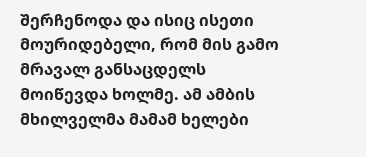შერჩენოდა და ისიც ისეთი მოურიდებელი, რომ მის გამო მრავალ განსაცდელს მოიწევდა ხოლმე. ამ ამბის მხილველმა მამამ ხელები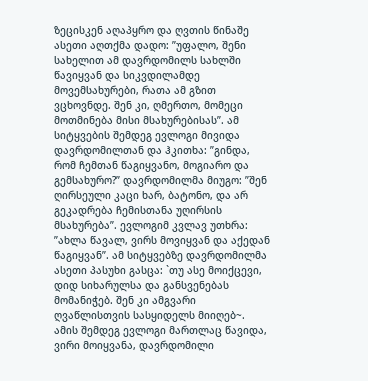ზეცისკენ აღაპყრო და ღვთის წინაშე ასეთი აღთქმა დადო: ”უფალო, შენი სახელით ამ დავრდომილს სახლში წავიყვან და სიკვდილამდე მოვემსახურები, რათა ამ გზით ვცხოვნდე. შენ კი, ღმერთო, მომეცი მოთმინება მისი მსახურებისას”. ამ სიტყვების შემდეგ ევლოგი მივიდა დავრდომილთან და ჰკითხა: ”გინდა, რომ ჩემთან წაგიყვანო, მოგიარო და გემსახურო?” დავრდომილმა მიუგო: ”შენ ღირსეული კაცი ხარ, ბატონო, და არ გეკადრება ჩემისთანა უღირსის მსახურება”. ევლოგიმ კვლავ უთხრა: ”ახლა წავალ, ვირს მოვიყვან და აქედან წაგიყვან”. ამ სიტყვებზე დავრდომილმა ასეთი პასუხი გასცა: `თუ ასე მოიქცევი, დიდ სიხარულსა და განსვენებას მომანიჭებ. შენ კი ამგვარი ღვაწლისთვის სასყიდელს მიიღებ~. ამის შემდეგ ევლოგი მართლაც წავიდა, ვირი მოიყვანა, დავრდომილი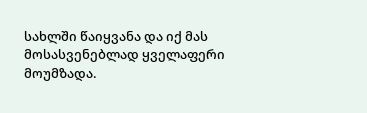სახლში წაიყვანა და იქ მას მოსასვენებლად ყველაფერი მოუმზადა.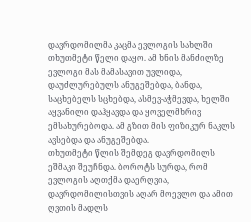დავრდომილმა კაცმა ევლოგის სახლში თხუთმეტი წელი დაყო. ამ ხნის მანძილზე ევლოგი მას მამასავით უვლიდა, დაუძლურებულს ანუგეშებდა, ბანდა, საცხებელს სცხებდა, ასმევ-აჭმევდა, ხელში აყვანილი დაჰყავდა და ყოველმხრივ ემსახურებოდა. ამ გზით მის ფიზიკურ ნაკლს ავსებდა და ანუგეშებდა.
თხუთმეტი წლის შემდეგ დავრდომილს ეშმაკი შეუჩნდა. ბოროტს სურდა, რომ ევლოგის აღთქმა დაერღვია, დავრდომილისთვის აღარ მოევლო და ამით ღვთის მადლს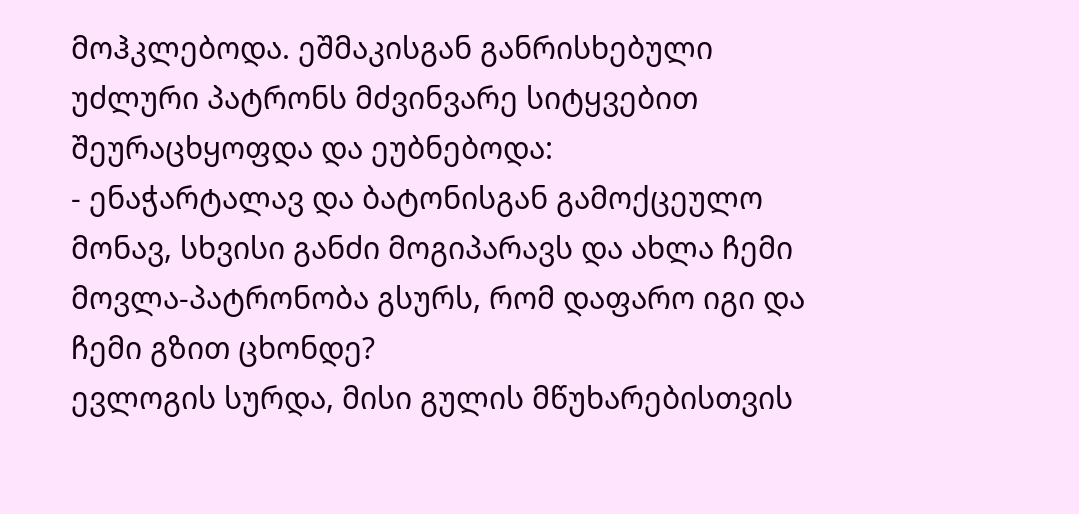მოჰკლებოდა. ეშმაკისგან განრისხებული უძლური პატრონს მძვინვარე სიტყვებით შეურაცხყოფდა და ეუბნებოდა:
- ენაჭარტალავ და ბატონისგან გამოქცეულო მონავ, სხვისი განძი მოგიპარავს და ახლა ჩემი მოვლა-პატრონობა გსურს, რომ დაფარო იგი და ჩემი გზით ცხონდე?
ევლოგის სურდა, მისი გულის მწუხარებისთვის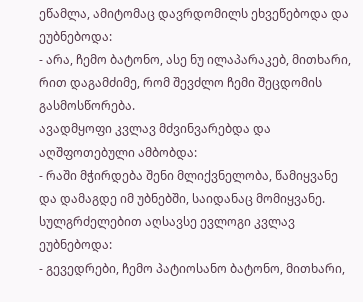ეწამლა, ამიტომაც დავრდომილს ეხვეწებოდა და ეუბნებოდა:
- არა, ჩემო ბატონო, ასე ნუ ილაპარაკებ, მითხარი, რით დაგამძიმე, რომ შევძლო ჩემი შეცდომის გასმოსწორება.
ავადმყოფი კვლავ მძვინვარებდა და აღშფოთებული ამბობდა:
- რაში მჭირდება შენი მლიქვნელობა, წამიყვანე და დამაგდე იმ უბნებში, საიდანაც მომიყვანე.
სულგრძელებით აღსავსე ევლოგი კვლავ ეუბნებოდა:
- გევედრები, ჩემო პატიოსანო ბატონო, მითხარი,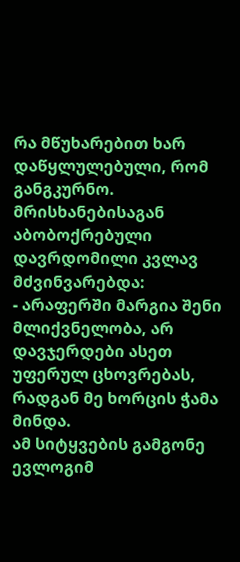რა მწუხარებით ხარ დაწყლულებული, რომ განგკურნო.
მრისხანებისაგან აბობოქრებული დავრდომილი კვლავ მძვინვარებდა:
- არაფერში მარგია შენი მლიქვნელობა, არ დავჯერდები ასეთ უფერულ ცხოვრებას, რადგან მე ხორცის ჭამა მინდა.
ამ სიტყვების გამგონე ევლოგიმ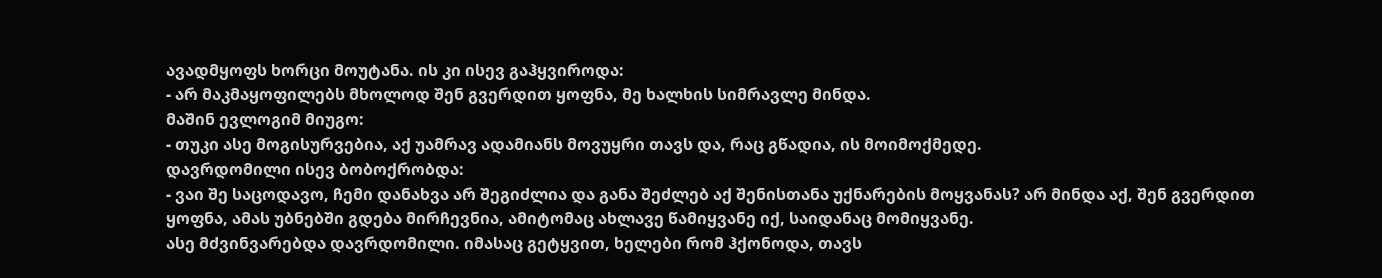ავადმყოფს ხორცი მოუტანა. ის კი ისევ გაჰყვიროდა:
- არ მაკმაყოფილებს მხოლოდ შენ გვერდით ყოფნა, მე ხალხის სიმრავლე მინდა.
მაშინ ევლოგიმ მიუგო:
- თუკი ასე მოგისურვებია, აქ უამრავ ადამიანს მოვუყრი თავს და, რაც გწადია, ის მოიმოქმედე.
დავრდომილი ისევ ბობოქრობდა:
- ვაი შე საცოდავო, ჩემი დანახვა არ შეგიძლია და განა შეძლებ აქ შენისთანა უქნარების მოყვანას? არ მინდა აქ, შენ გვერდით ყოფნა, ამას უბნებში გდება მირჩევნია, ამიტომაც ახლავე წამიყვანე იქ, საიდანაც მომიყვანე.
ასე მძვინვარებდა დავრდომილი. იმასაც გეტყვით, ხელები რომ ჰქონოდა, თავს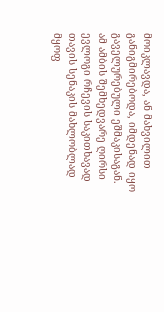მოიკლავდა, ან მახვილით განიგმირებოდა, იმდენად იყო გაველურებული ეშმაკისაგან.
ამ ამბის შემხედვარე ღირსი ევლოგი რჩევის საკითხავად თავის სენაკის მახლობლად მყოფ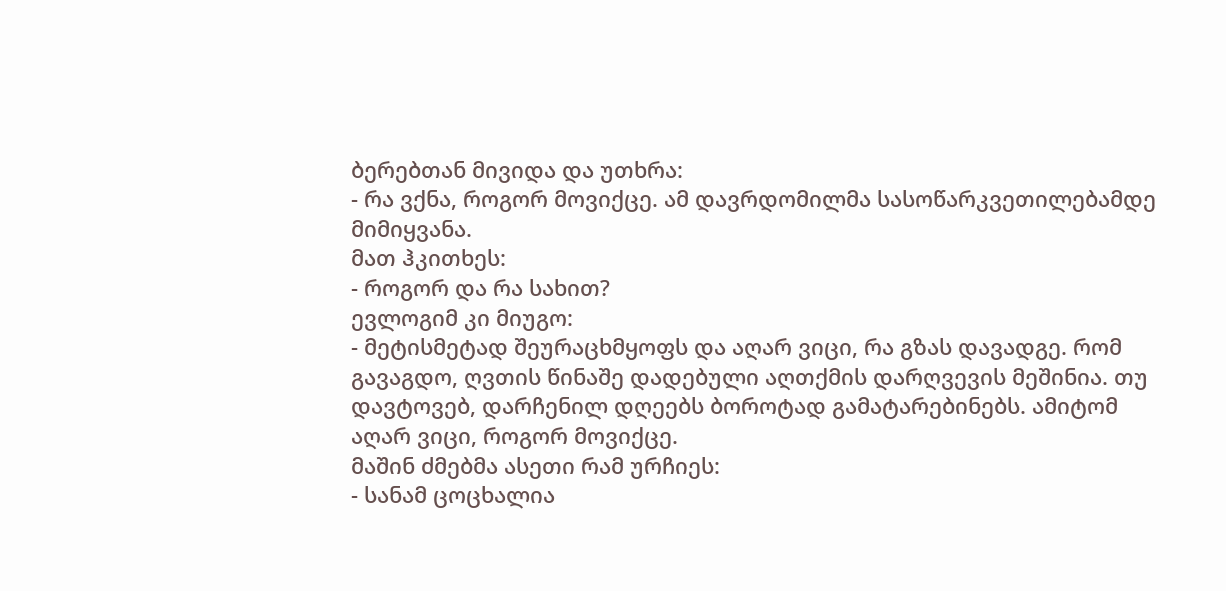ბერებთან მივიდა და უთხრა:
- რა ვქნა, როგორ მოვიქცე. ამ დავრდომილმა სასოწარკვეთილებამდე მიმიყვანა.
მათ ჰკითხეს:
- როგორ და რა სახით?
ევლოგიმ კი მიუგო:
- მეტისმეტად შეურაცხმყოფს და აღარ ვიცი, რა გზას დავადგე. რომ გავაგდო, ღვთის წინაშე დადებული აღთქმის დარღვევის მეშინია. თუ დავტოვებ, დარჩენილ დღეებს ბოროტად გამატარებინებს. ამიტომ აღარ ვიცი, როგორ მოვიქცე.
მაშინ ძმებმა ასეთი რამ ურჩიეს:
- სანამ ცოცხალია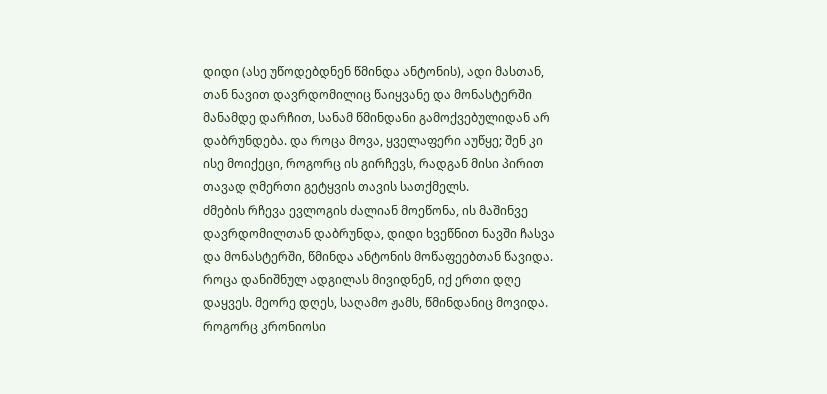დიდი (ასე უწოდებდნენ წმინდა ანტონის), ადი მასთან, თან ნავით დავრდომილიც წაიყვანე და მონასტერში მანამდე დარჩით, სანამ წმინდანი გამოქვებულიდან არ დაბრუნდება. და როცა მოვა, ყველაფერი აუწყე; შენ კი ისე მოიქეცი, როგორც ის გირჩევს, რადგან მისი პირით თავად ღმერთი გეტყვის თავის სათქმელს.
ძმების რჩევა ევლოგის ძალიან მოეწონა, ის მაშინვე დავრდომილთან დაბრუნდა, დიდი ხვეწნით ნავში ჩასვა და მონასტერში, წმინდა ანტონის მოწაფეებთან წავიდა. როცა დანიშნულ ადგილას მივიდნენ, იქ ერთი დღე დაყვეს. მეორე დღეს, საღამო ჟამს, წმინდანიც მოვიდა. როგორც კრონიოსი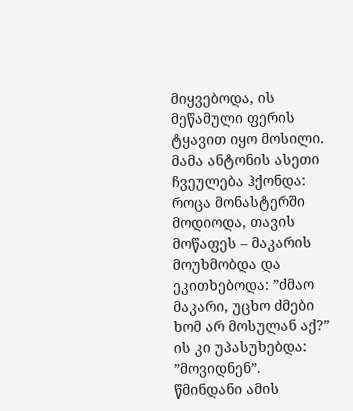მიყვებოდა, ის მეწამული ფერის ტყავით იყო მოსილი.
მამა ანტონის ასეთი ჩვეულება ჰქონდა: როცა მონასტერში მოდიოდა, თავის მოწაფეს – მაკარის მოუხმობდა და ეკითხებოდა: ”ძმაო მაკარი, უცხო ძმები ხომ არ მოსულან აქ?”
ის კი უპასუხებდა: ”მოვიდნენ”.
წმინდანი ამის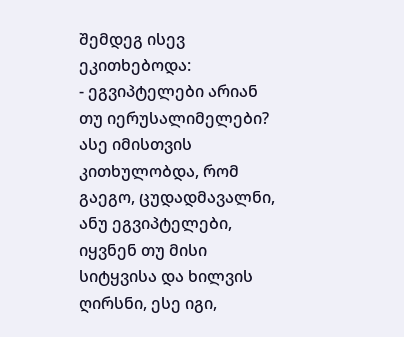შემდეგ ისევ ეკითხებოდა:
- ეგვიპტელები არიან თუ იერუსალიმელები?
ასე იმისთვის კითხულობდა, რომ გაეგო, ცუდადმავალნი, ანუ ეგვიპტელები, იყვნენ თუ მისი სიტყვისა და ხილვის ღირსნი, ესე იგი,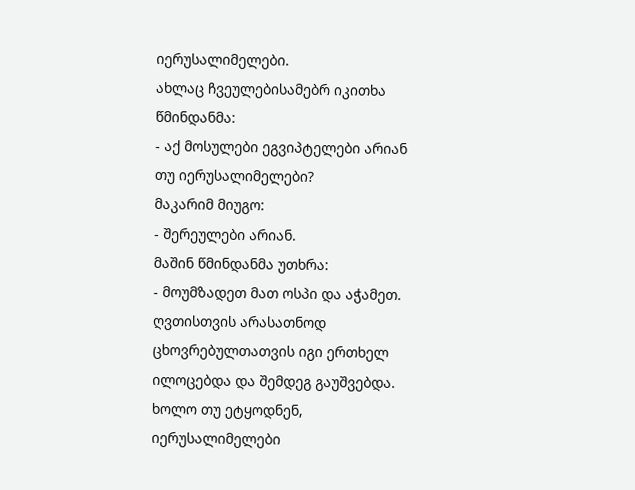იერუსალიმელები.
ახლაც ჩვეულებისამებრ იკითხა წმინდანმა:
- აქ მოსულები ეგვიპტელები არიან თუ იერუსალიმელები?
მაკარიმ მიუგო:
- შერეულები არიან.
მაშინ წმინდანმა უთხრა:
- მოუმზადეთ მათ ოსპი და აჭამეთ.
ღვთისთვის არასათნოდ ცხოვრებულთათვის იგი ერთხელ ილოცებდა და შემდეგ გაუშვებდა. ხოლო თუ ეტყოდნენ, იერუსალიმელები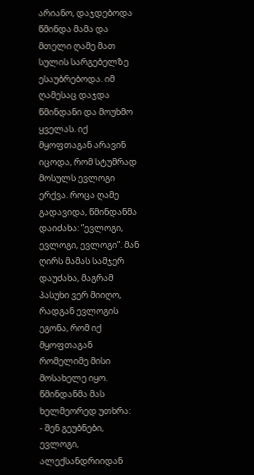არიანო, დაჯდებოდა წმინდა მამა და მთელი ღამე მათ სულის სარგებელზე ესაუბრებოდა. იმ ღამესაც დაჯდა წმინდანი და მოუხმო ყველას. იქ მყოფთაგან არავინ იცოდა, რომ სტუმრად მოსულს ევლოგი ერქვა. როცა ღამე გადავიდა, წმინდანმა დაიძახა: ”ევლოგი, ევლოგი, ევლოგი”. მან ღირს მამას სამჯერ დაუძახა, მაგრამ პასუხი ვერ მიიღო, რადგან ევლოგის ეგონა, რომ იქ მყოფთაგან რომელიმე მისი მოსახელე იყო.
წმინდანმა მას ხელმეორედ უთხრა:
- შენ გეუბნები, ევლოგი, ალექსანდრიიდან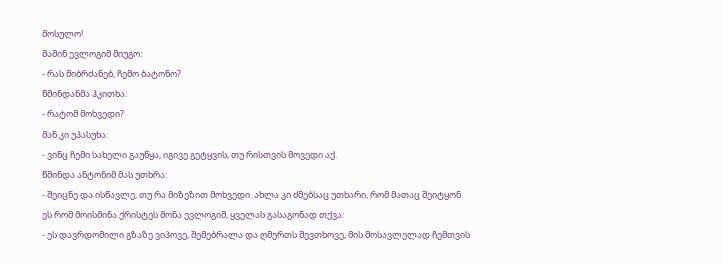მოსულო!
მაშინ ევლოგიმ მიუგო:
- რას მიბრძანებ, ჩემო ბატონო?
წმინდანმა ჰკითხა:
- რატომ მოხვედი?
მან კი უპასუხა:
- ვინც ჩემი სახელი გაუწყა, იგივე გეტყვის, თუ რისთვის მოვედი აქ.
წმინდა ანტონიმ მას უთხრა:
- შეიცნე და ისწავლე, თუ რა მიზეზით მოხვედი. ახლა კი ძმებსაც უთხარი, რომ მათაც შეიტყონ.
ეს რომ მოისმინა ქრისტეს მონა ევლოგიმ, ყველას გასაგონად თქვა:
- ეს დავრდომილი გზაზე ვიპოვე, შემებრალა და ღმერთს შევთხოვე, მის მოსავლელად ჩემთვის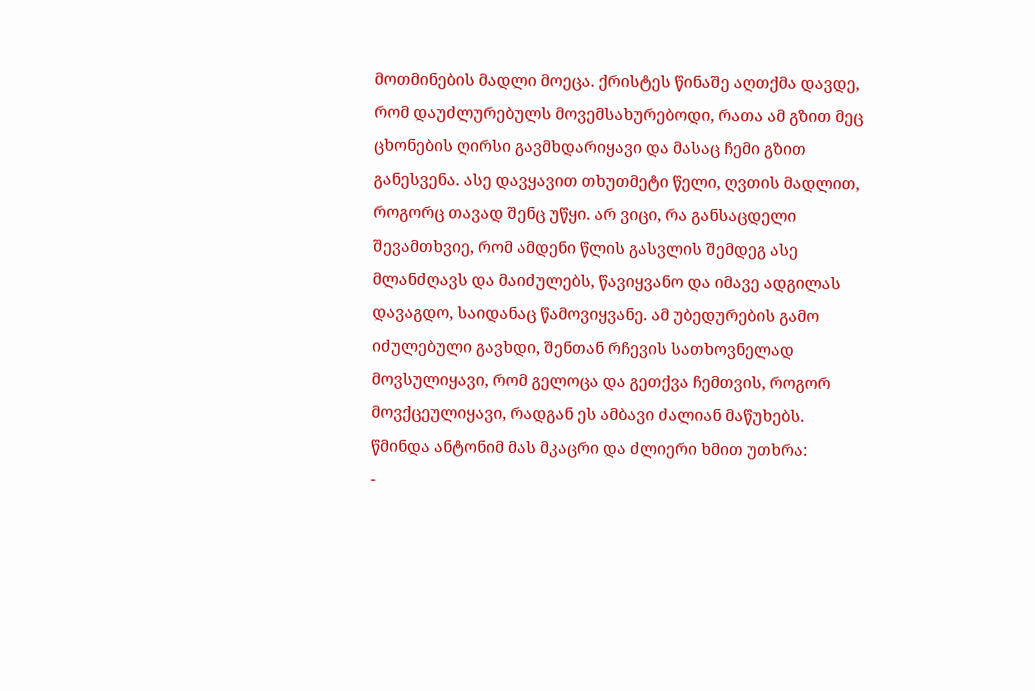მოთმინების მადლი მოეცა. ქრისტეს წინაშე აღთქმა დავდე, რომ დაუძლურებულს მოვემსახურებოდი, რათა ამ გზით მეც ცხონების ღირსი გავმხდარიყავი და მასაც ჩემი გზით განესვენა. ასე დავყავით თხუთმეტი წელი, ღვთის მადლით, როგორც თავად შენც უწყი. არ ვიცი, რა განსაცდელი შევამთხვიე, რომ ამდენი წლის გასვლის შემდეგ ასე მლანძღავს და მაიძულებს, წავიყვანო და იმავე ადგილას დავაგდო, საიდანაც წამოვიყვანე. ამ უბედურების გამო იძულებული გავხდი, შენთან რჩევის სათხოვნელად მოვსულიყავი, რომ გელოცა და გეთქვა ჩემთვის, როგორ მოვქცეულიყავი, რადგან ეს ამბავი ძალიან მაწუხებს.
წმინდა ანტონიმ მას მკაცრი და ძლიერი ხმით უთხრა:
-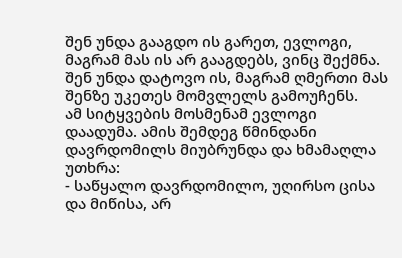შენ უნდა გააგდო ის გარეთ, ევლოგი, მაგრამ მას ის არ გააგდებს, ვინც შექმნა. შენ უნდა დატოვო ის, მაგრამ ღმერთი მას შენზე უკეთეს მომვლელს გამოუჩენს.
ამ სიტყვების მოსმენამ ევლოგი დაადუმა. ამის შემდეგ წმინდანი დავრდომილს მიუბრუნდა და ხმამაღლა უთხრა:
- საწყალო დავრდომილო, უღირსო ცისა და მიწისა, არ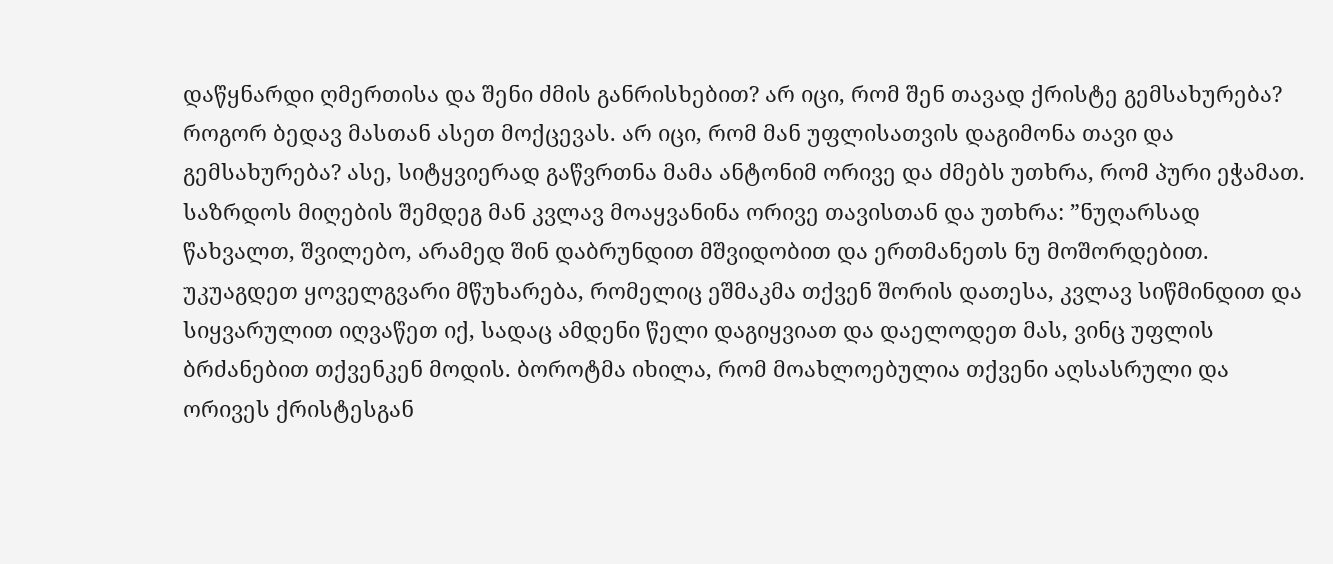დაწყნარდი ღმერთისა და შენი ძმის განრისხებით? არ იცი, რომ შენ თავად ქრისტე გემსახურება? როგორ ბედავ მასთან ასეთ მოქცევას. არ იცი, რომ მან უფლისათვის დაგიმონა თავი და გემსახურება? ასე, სიტყვიერად გაწვრთნა მამა ანტონიმ ორივე და ძმებს უთხრა, რომ პური ეჭამათ. საზრდოს მიღების შემდეგ მან კვლავ მოაყვანინა ორივე თავისთან და უთხრა: ”ნუღარსად წახვალთ, შვილებო, არამედ შინ დაბრუნდით მშვიდობით და ერთმანეთს ნუ მოშორდებით. უკუაგდეთ ყოველგვარი მწუხარება, რომელიც ეშმაკმა თქვენ შორის დათესა, კვლავ სიწმინდით და სიყვარულით იღვაწეთ იქ, სადაც ამდენი წელი დაგიყვიათ და დაელოდეთ მას, ვინც უფლის ბრძანებით თქვენკენ მოდის. ბოროტმა იხილა, რომ მოახლოებულია თქვენი აღსასრული და ორივეს ქრისტესგან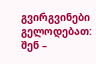გვირგვინები გელოდებათ: შენ –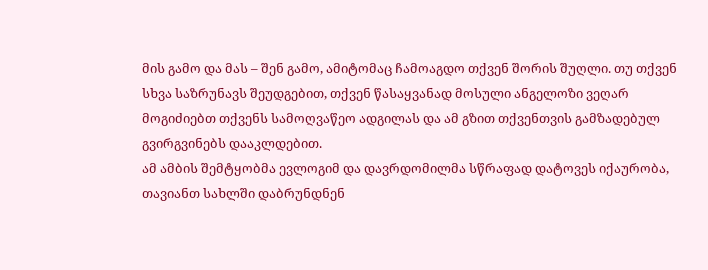მის გამო და მას – შენ გამო, ამიტომაც ჩამოაგდო თქვენ შორის შუღლი. თუ თქვენ სხვა საზრუნავს შეუდგებით, თქვენ წასაყვანად მოსული ანგელოზი ვეღარ მოგიძიებთ თქვენს სამოღვაწეო ადგილას და ამ გზით თქვენთვის გამზადებულ გვირგვინებს დააკლდებით.
ამ ამბის შემტყობმა ევლოგიმ და დავრდომილმა სწრაფად დატოვეს იქაურობა, თავიანთ სახლში დაბრუნდნენ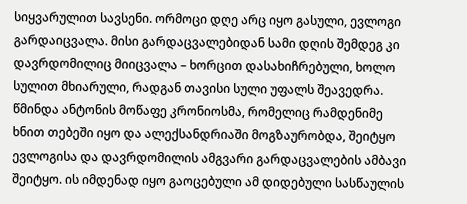სიყვარულით სავსენი. ორმოცი დღე არც იყო გასული, ევლოგი გარდაიცვალა. მისი გარდაცვალებიდან სამი დღის შემდეგ კი დავრდომილიც მიიცვალა – ხორცით დასახიჩრებული, ხოლო სულით მხიარული, რადგან თავისი სული უფალს შეავედრა.
წმინდა ანტონის მოწაფე კრონიოსმა, რომელიც რამდენიმე ხნით თებეში იყო და ალექსანდრიაში მოგზაურობდა, შეიტყო ევლოგისა და დავრდომილის ამგვარი გარდაცვალების ამბავი შეიტყო. ის იმდენად იყო გაოცებული ამ დიდებული სასწაულის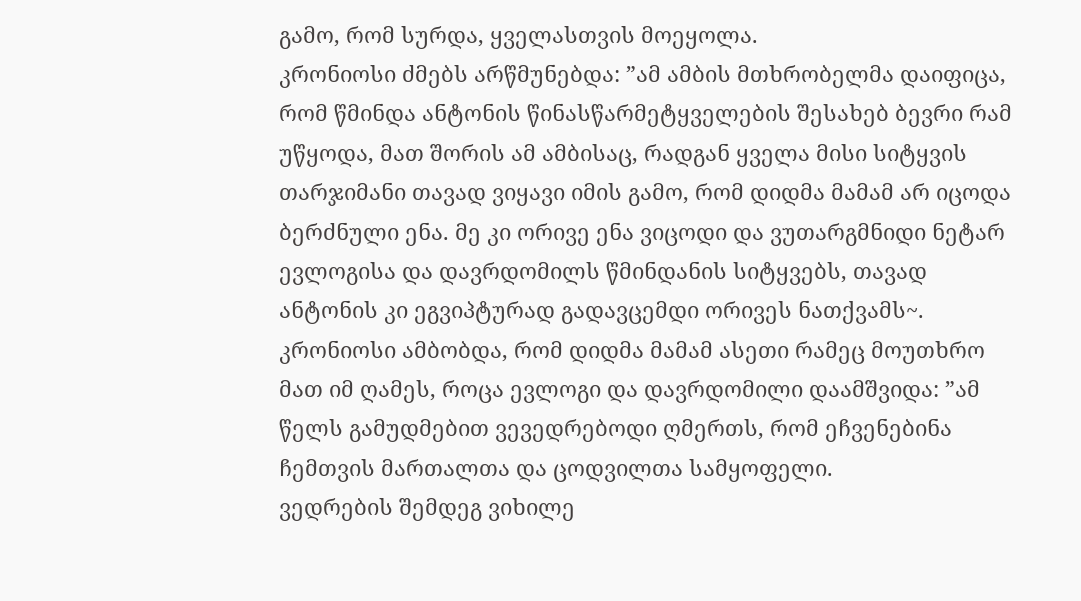გამო, რომ სურდა, ყველასთვის მოეყოლა.
კრონიოსი ძმებს არწმუნებდა: ”ამ ამბის მთხრობელმა დაიფიცა, რომ წმინდა ანტონის წინასწარმეტყველების შესახებ ბევრი რამ უწყოდა, მათ შორის ამ ამბისაც, რადგან ყველა მისი სიტყვის თარჯიმანი თავად ვიყავი იმის გამო, რომ დიდმა მამამ არ იცოდა ბერძნული ენა. მე კი ორივე ენა ვიცოდი და ვუთარგმნიდი ნეტარ ევლოგისა და დავრდომილს წმინდანის სიტყვებს, თავად ანტონის კი ეგვიპტურად გადავცემდი ორივეს ნათქვამს~.
კრონიოსი ამბობდა, რომ დიდმა მამამ ასეთი რამეც მოუთხრო მათ იმ ღამეს, როცა ევლოგი და დავრდომილი დაამშვიდა: ”ამ წელს გამუდმებით ვევედრებოდი ღმერთს, რომ ეჩვენებინა ჩემთვის მართალთა და ცოდვილთა სამყოფელი.
ვედრების შემდეგ ვიხილე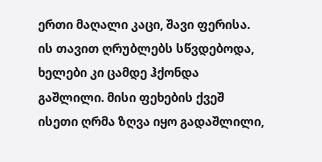ერთი მაღალი კაცი, შავი ფერისა. ის თავით ღრუბლებს სწვდებოდა, ხელები კი ცამდე ჰქონდა გაშლილი. მისი ფეხების ქვეშ ისეთი ღრმა ზღვა იყო გადაშლილი,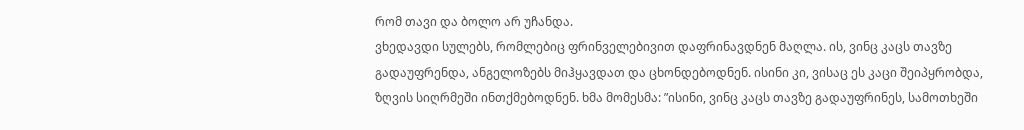რომ თავი და ბოლო არ უჩანდა.
ვხედავდი სულებს, რომლებიც ფრინველებივით დაფრინავდნენ მაღლა. ის, ვინც კაცს თავზე გადაუფრენდა, ანგელოზებს მიჰყავდათ და ცხონდებოდნენ. ისინი კი, ვისაც ეს კაცი შეიპყრობდა, ზღვის სიღრმეში ინთქმებოდნენ. ხმა მომესმა: ”ისინი, ვინც კაცს თავზე გადაუფრინეს, სამოთხეში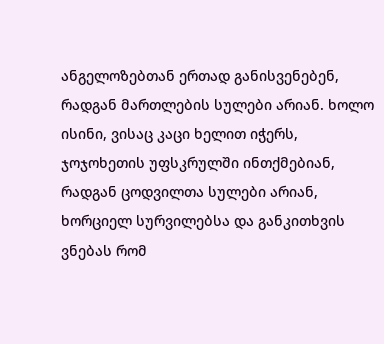ანგელოზებთან ერთად განისვენებენ, რადგან მართლების სულები არიან. ხოლო ისინი, ვისაც კაცი ხელით იჭერს, ჯოჯოხეთის უფსკრულში ინთქმებიან, რადგან ცოდვილთა სულები არიან, ხორციელ სურვილებსა და განკითხვის ვნებას რომ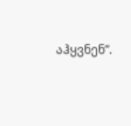აჰყვნენ”.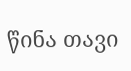წინა თავი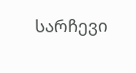სარჩევი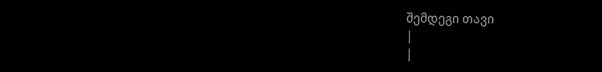შემდეგი თავი
|
|